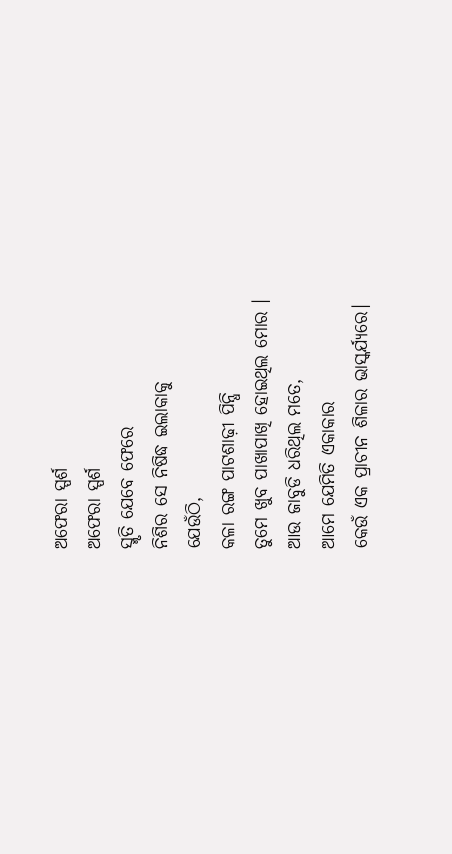ଅଫେରା ସ୍ପର୍ଶ
ଅଫେରା ସ୍ପର୍ଶ
ସ୍ମୃତି ଯେବେ ଫେରେ
ନିଶିର ସେ ନିଷିଦ୍ଧ ଇଲାକାକୁ
ଯେଉଁଠି,
କଳା ରଙ୍ଗ ପାଟଶାଢ଼ୀ ପିନ୍ଧି
ତୁମେ ଖୁବ ପାଖାପାଖି ହୋଇଥିଲ ମୋର ।
ଆଉ ଜାବୁଡି ଧରିଥିଲ ମତେ,
ଆମେ ଯେମିତି ଏକାକାର
କେଉଁ ଏକ ପ୍ରାଚୀନ ଶିଳାର ଭାସ୍କର୍ଯ୍ୟରେ।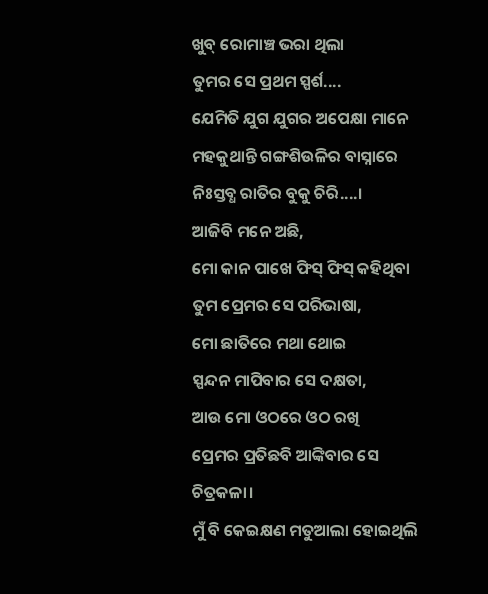ଖୁବ୍ ରୋମାଞ୍ଚ ଭରା ଥିଲା
ତୁମର ସେ ପ୍ରଥମ ସ୍ପର୍ଶ....
ଯେମିତି ଯୁଗ ଯୁଗର ଅପେକ୍ଷା ମାନେ
ମହକୁଥାନ୍ତି ଗଙ୍ଗଶିଉଳିର ବାସ୍ନାରେ
ନିଃସ୍ତବ୍ଧ ରାତିର ବୁକୁ ଚିରି....।
ଆଜିବି ମନେ ଅଛି,
ମୋ କାନ ପାଖେ ଫିସ୍ ଫିସ୍ କହିଥିବା
ତୁମ ପ୍ରେମର ସେ ପରିଭାଷା,
ମୋ ଛାତିରେ ମଥା ଥୋଇ
ସ୍ପନ୍ଦନ ମାପିବାର ସେ ଦକ୍ଷତା,
ଆଉ ମୋ ଓଠରେ ଓଠ ରଖି
ପ୍ରେମର ପ୍ରତିଛବି ଆଙ୍କିବାର ସେ ଚିତ୍ରକଳା।
ମୁଁ ବି କେଇକ୍ଷଣ ମତୁଆଲା ହୋଇଥିଲି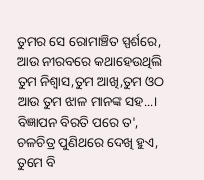ତୁମର ସେ ରୋମାଞ୍ଚିତ ସ୍ପର୍ଶରେ,
ଆଉ ନୀରବରେ କଥାହେଉଥିଲି
ତୁମ ନିଶ୍ୱାସ,ତୁମ ଆଖି,ତୁମ ଓଠ
ଆଉ ତୁମ ଝାଳ ମାନଙ୍କ ସହ...।
ବିଜ୍ଞାପନ ବିରତି ପରେ ତ',
ଚଳଚିତ୍ର ପୁଣିଥରେ ଦେଖି ହୁଏ,
ତୁମେ ବି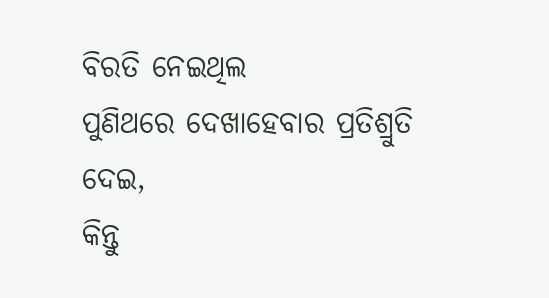ବିରତି ନେଇଥିଲ
ପୁଣିଥରେ ଦେଖାହେବାର ପ୍ରତିଶ୍ରୁତି ଦେଇ,
କିନ୍ତୁ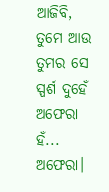ଆଜିବି,
ତୁମେ ଆଉ ତୁମର ସେ ସ୍ପର୍ଶ ଦୁହେଁ ଅଫେରା
ହଁ... ଅଫେରା।